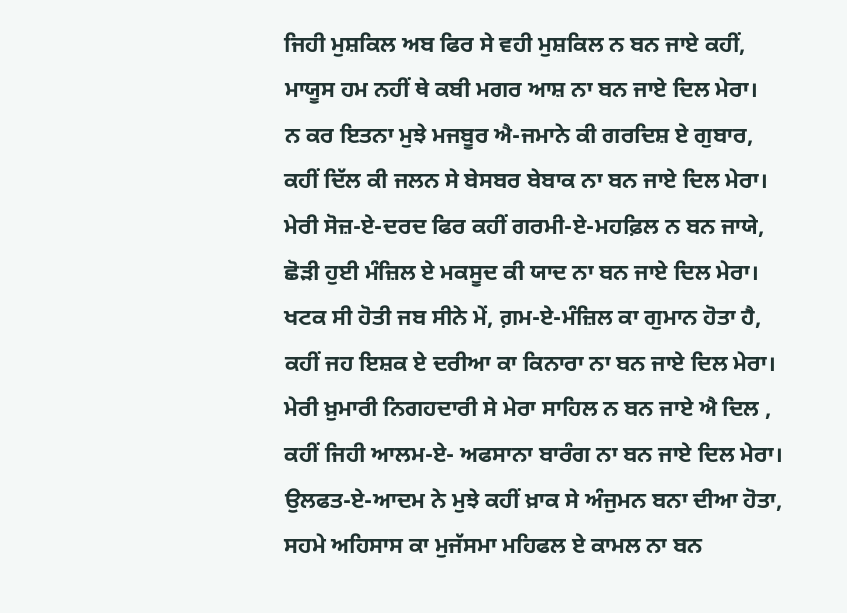ਜਿਹੀ ਮੁਸ਼ਕਿਲ ਅਬ ਫਿਰ ਸੇ ਵਹੀ ਮੁਸ਼ਕਿਲ ਨ ਬਨ ਜਾਏ ਕਹੀਂ,
ਮਾਯੂਸ ਹਮ ਨਹੀਂ ਥੇ ਕਬੀ ਮਗਰ ਆਸ਼ ਨਾ ਬਨ ਜਾਏ ਦਿਲ ਮੇਰਾ।
ਨ ਕਰ ਇਤਨਾ ਮੁਝੇ ਮਜਬੂਰ ਐ-ਜਮਾਨੇ ਕੀ ਗਰਦਿਸ਼ ਏ ਗੁਬਾਰ,
ਕਹੀਂ ਦਿੱਲ ਕੀ ਜਲਨ ਸੇ ਬੇਸਬਰ ਬੇਬਾਕ ਨਾ ਬਨ ਜਾਏ ਦਿਲ ਮੇਰਾ।
ਮੇਰੀ ਸੋਜ਼-ਏ-ਦਰਦ ਫਿਰ ਕਹੀਂ ਗਰਮੀ-ਏ-ਮਹਫ਼ਿਲ ਨ ਬਨ ਜਾਯੇ,
ਛੋੜੀ ਹੁਈ ਮੰਜ਼ਿਲ ਏ ਮਕਸੂਦ ਕੀ ਯਾਦ ਨਾ ਬਨ ਜਾਏ ਦਿਲ ਮੇਰਾ।
ਖਟਕ ਸੀ ਹੋਤੀ ਜਬ ਸੀਨੇ ਮੇਂ, ਗ਼ਮ-ਏ-ਮੰਜ਼ਿਲ ਕਾ ਗੁਮਾਨ ਹੋਤਾ ਹੈ,
ਕਹੀਂ ਜਹ ਇਸ਼ਕ ਏ ਦਰੀਆ ਕਾ ਕਿਨਾਰਾ ਨਾ ਬਨ ਜਾਏ ਦਿਲ ਮੇਰਾ।
ਮੇਰੀ ਖ਼ੁਮਾਰੀ ਨਿਗਹਦਾਰੀ ਸੇ ਮੇਰਾ ਸਾਹਿਲ ਨ ਬਨ ਜਾਏ ਐ ਦਿਲ ,
ਕਹੀਂ ਜਿਹੀ ਆਲਮ-ਏ- ਅਫਸਾਨਾ ਬਾਰੰਗ ਨਾ ਬਨ ਜਾਏ ਦਿਲ ਮੇਰਾ।
ਉਲਫਤ-ਏ-ਆਦਮ ਨੇ ਮੁਝੇ ਕਹੀਂ ਖ਼ਾਕ ਸੇ ਅੰਜੁਮਨ ਬਨਾ ਦੀਆ ਹੋਤਾ,
ਸਹਮੇ ਅਹਿਸਾਸ ਕਾ ਮੁਜੱਸਮਾ ਮਹਿਫਲ ਏ ਕਾਮਲ ਨਾ ਬਨ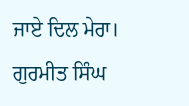ਜਾਏ ਦਿਲ ਮੇਰਾ।
ਗੁਰਮੀਤ ਸਿੰਘ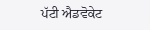ਪੱਟੀ ਐਡਵੋਕੇਟ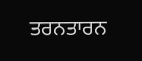ਤਰਨਤਾਰਨ